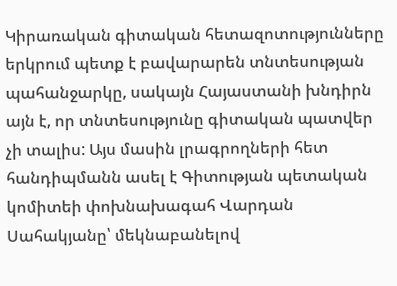Կիրառական գիտական հետազոտությունները երկրում պետք է բավարարեն տնտեսության պահանջարկը, սակայն Հայաստանի խնդիրն այն է, որ տնտեսությունը գիտական պատվեր չի տալիս: Այս մասին լրագրողների հետ հանդիպմանն ասել է Գիտության պետական կոմիտեի փոխնախագահ Վարդան Սահակյանը՝ մեկնաբանելով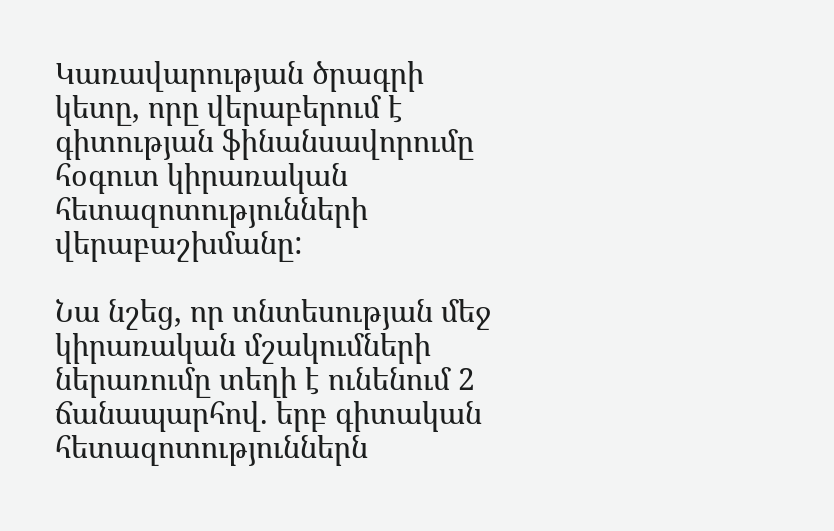Կառավարության ծրագրի կետը, որը վերաբերում է գիտության ֆինանսավորումը հօգուտ կիրառական հետազոտությունների վերաբաշխմանը:

Նա նշեց, որ տնտեսության մեջ կիրառական մշակումների ներառումը տեղի է ունենում 2 ճանապարհով. երբ գիտական հետազոտություններն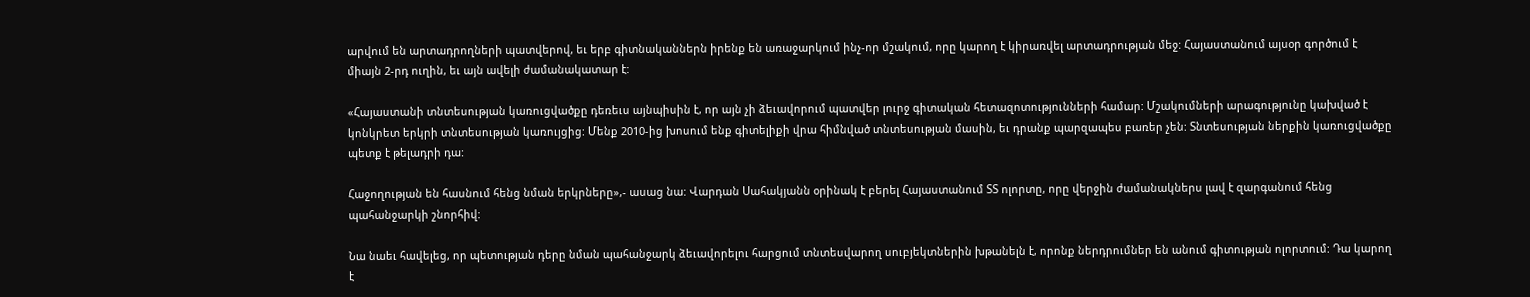արվում են արտադրողների պատվերով, եւ երբ գիտնականներն իրենք են առաջարկում ինչ-որ մշակում, որը կարող է կիրառվել արտադրության մեջ: Հայաստանում այսօր գործում է միայն 2-րդ ուղին, եւ այն ավելի ժամանակատար է:

«Հայաստանի տնտեսության կառուցվածքը դեռեւս այնպիսին է, որ այն չի ձեւավորում պատվեր լուրջ գիտական հետազոտությունների համար: Մշակումների արագությունը կախված է կոնկրետ երկրի տնտեսության կառույցից: Մենք 2010-ից խոսում ենք գիտելիքի վրա հիմնված տնտեսության մասին, եւ դրանք պարզապես բառեր չեն: Տնտեսության ներքին կառուցվածքը պետք է թելադրի դա:

Հաջողության են հասնում հենց նման երկրները»,- ասաց նա: Վարդան Սահակյանն օրինակ է բերել Հայաստանում ՏՏ ոլորտը, որը վերջին ժամանակներս լավ է զարգանում հենց պահանջարկի շնորհիվ:

Նա նաեւ հավելեց, որ պետության դերը նման պահանջարկ ձեւավորելու հարցում տնտեսվարող սուբյեկտներին խթանելն է, որոնք ներդրումներ են անում գիտության ոլորտում: Դա կարող է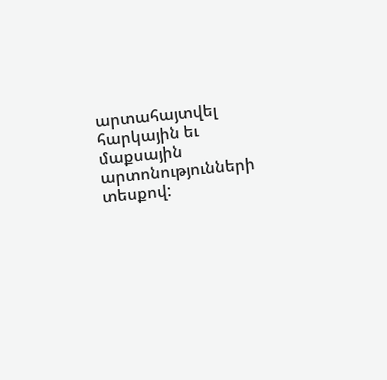արտահայտվել հարկային եւ մաքսային արտոնությունների տեսքով: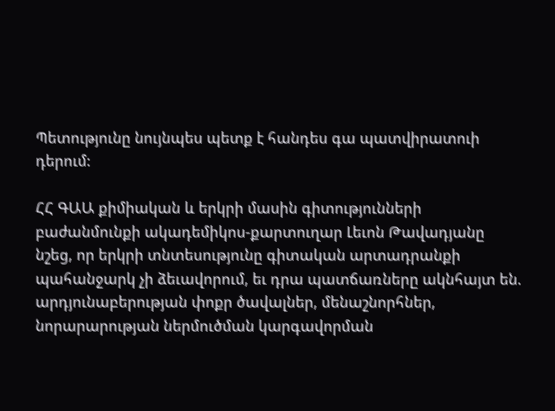Պետությունը նույնպես պետք է հանդես գա պատվիրատուի դերում:

ՀՀ ԳԱԱ քիմիական և երկրի մասին գիտությունների բաժանմունքի ակադեմիկոս-քարտուղար Լեւոն Թավադյանը նշեց, որ երկրի տնտեսությունը գիտական արտադրանքի պահանջարկ չի ձեւավորում, եւ դրա պատճառները ակնհայտ են. արդյունաբերության փոքր ծավալներ, մենաշնորհներ, նորարարության ներմուծման կարգավորման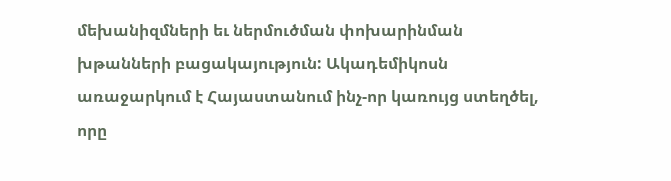մեխանիզմների եւ ներմուծման փոխարինման խթանների բացակայություն: Ակադեմիկոսն առաջարկում է Հայաստանում ինչ-որ կառույց ստեղծել, որը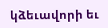կձեւավորի եւ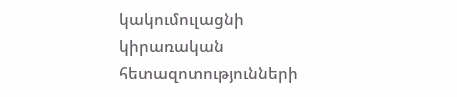կակումուլացնի կիրառական հետազոտությունների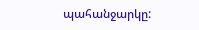պահանջարկը: